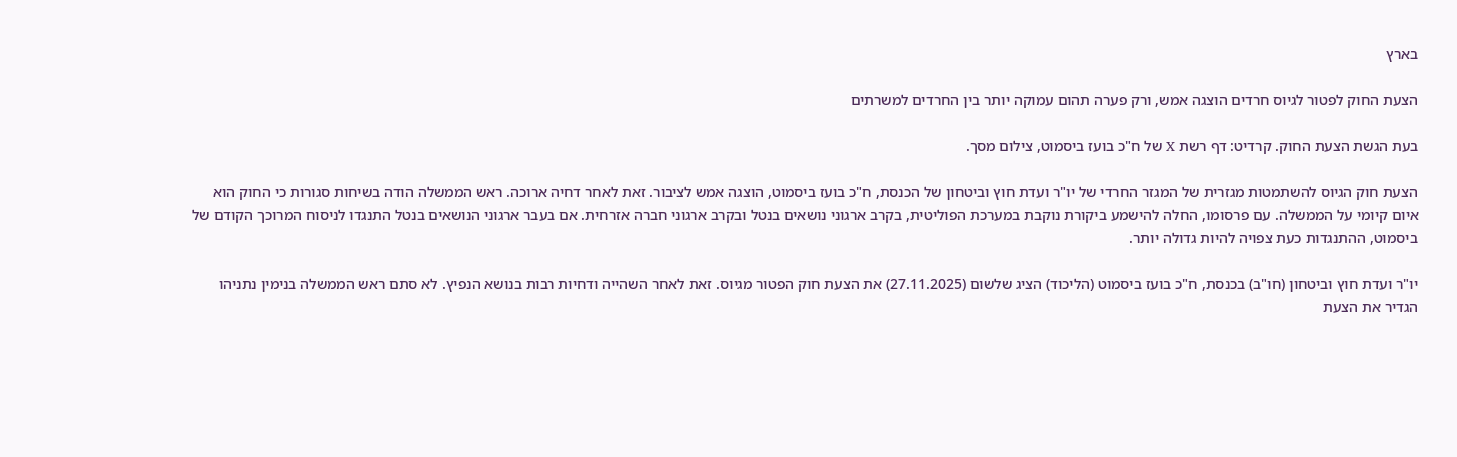בארץ

הצעת החוק לפטור לגיוס חרדים הוצגה אמש, ורק פערה תהום עמוקה יותר בין החרדים למשרתים

בעת הגשת הצעת החוק. קרדיט: דף רשת X של ח"כ בועז ביסמוט, צילום מסך.

הצעת חוק הגיוס להשתמטות מגזרית של המגזר החרדי של יו"ר ועדת חוץ וביטחון של הכנסת, ח"כ בועז ביסמוט, הוצגה אמש לציבור. זאת לאחר דחיה ארוכה. ראש הממשלה הודה בשיחות סגורות כי החוק הוא איום קיומי על הממשלה. עם פרסומו, החלה להישמע ביקורת נוקבת במערכת הפוליטית, בקרב ארגוני נושאים בנטל ובקרב ארגוני חברה אזרחית. אם בעבר ארגוני הנושאים בנטל התנגדו לניסוח המרוכך הקודם של ביסמוט, ההתנגדות כעת צפויה להיות גדולה יותר.

יו"ר ועדת חוץ וביטחון (חו"ב) בכנסת, ח"כ בועז ביסמוט (הליכוד) הציג שלשום (27.11.2025) את הצעת חוק הפטור מגיוס. זאת לאחר השהייה ודחיות רבות בנושא הנפיץ. לא סתם ראש הממשלה בנימין נתניהו הגדיר את הצעת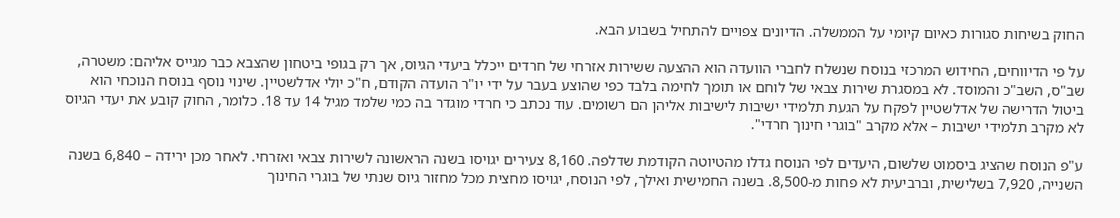החוק בשיחות סגורות כאיום קיומי על הממשלה. הדיונים צפויים להתחיל בשבוע הבא.

על פי הדיווחים, החידוש המרכזי בנוסח שנשלח לחברי הוועדה הוא ההצעה ששירות אזרחי של חרדים ייכלל ביעדי הגיוס, אך רק בגופי ביטחון שהצבא כבר מגייס אליהם: משטרה, שב"ס, השב"כ והמוסד. לא במסגרת שירות צבאי של לוחם או תומך לחימה בלבד כפי שהוצע בעבר על ידי יו"ר הועדה הקודם, ח"כ יולי אדלשטיין. שינוי נוסף בנוסח הנוכחי הוא ביטול הדרישה של אדלשטיין לפקח על הגעת תלמידי ישיבות לישיבות אליהן הם רשומים. עוד נכתב כי חרדי מוגדר בה כמי שלמד מגיל 14 עד 18. כלומר, החוק קובע את יעדי הגיוס לא מקרב תלמידי ישיבות – אלא מקרב "בוגרי חינוך חרדי".

ע"פ הנוסח שהציג ביסמוט שלשום, היעדים לפי הנוסח גדלו מהטיוטה הקודמת שדלפה. 8,160 צעירים יגויסו בשנה הראשונה לשירות צבאי ואזרחי. לאחר מכן ירידה – 6,840 בשנה השנייה, 7,920 בשלישית, וברביעית לא פחות מ-8,500. בשנה החמישית ואילך, לפי הנוסח, יגויסו מחצית מכל מחזור גיוס שנתי של בוגרי החינוך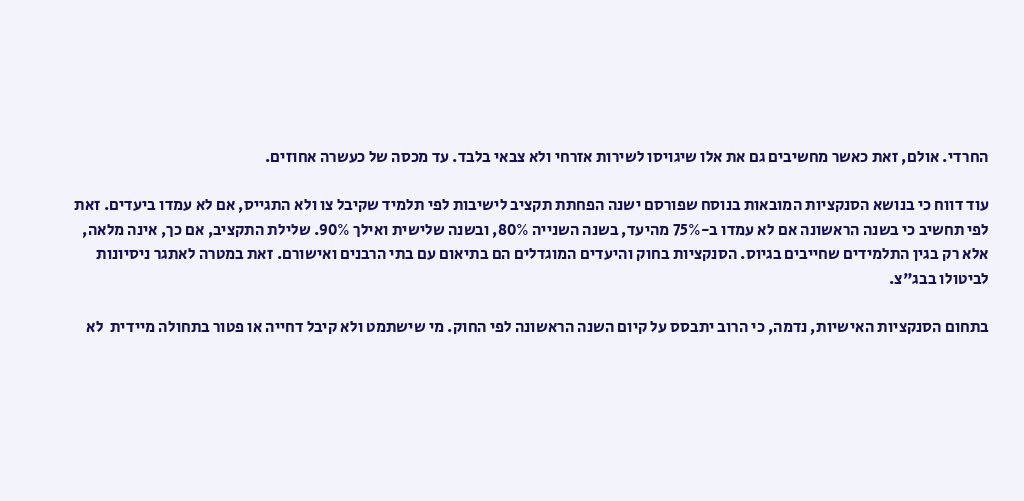החרדי. אולם, זאת כאשר מחשיבים גם את אלו שיגויסו לשירות אזרחי ולא צבאי בלבד. עד מכסה של כעשרה אחוזים.

עוד דווח כי בנושא הסנקציות המובאות בנוסח שפורסם ישנה הפחתת תקציב לישיבות לפי תלמיד שקיבל צו ולא התגייס, אם לא עמדו ביעדים. זאת לפי תחשיב כי בשנה הראשונה אם לא עמדו ב-75% מהיעד, בשנה השנייה 80%, ובשנה שלישית ואילך 90%. שלילת התקציב, אם כך, אינה מלאה, אלא רק בגין התלמידים שחייבים בגיוס. הסנקציות בחוק והיעדים המוגדלים הם בתיאום עם בתי הרבנים ואישורם. זאת במטרה לאתגר ניסיונות לביטולו בבג"צ.

בתחום הסנקציות האישיות, נדמה, כי הרוב יתבסס על קיום השנה הראשונה לפי החוק. מי שישתמט ולא קיבל דחייה או פטור בתחולה מיידית  לא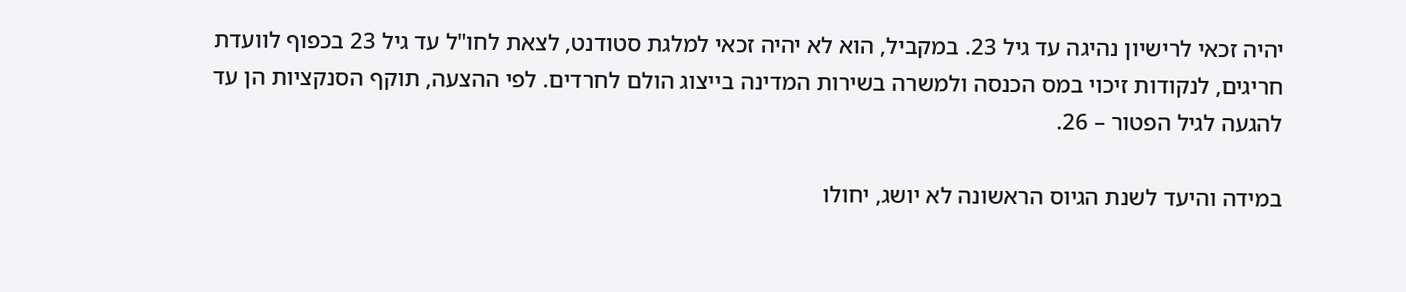יהיה זכאי לרישיון נהיגה עד גיל 23. במקביל, הוא לא יהיה זכאי למלגת סטודנט, לצאת לחו"ל עד גיל 23 בכפוף לוועדת חריגים, לנקודות זיכוי במס הכנסה ולמשרה בשירות המדינה בייצוג הולם לחרדים. לפי ההצעה, תוקף הסנקציות הן עד להגעה לגיל הפטור – 26.

במידה והיעד לשנת הגיוס הראשונה לא יושג, יחולו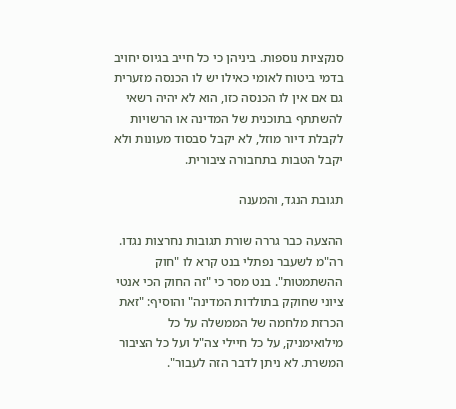סנקציות נוספות. ביניהן כי כל חייב בגיוס יחויב בדמי ביטוח לאומי כאילו יש לו הכנסה מזערית גם אם אין לו הכנסה כזו, הוא לא יהיה רשאי להשתתף בתוכנית של המדינה או הרשויות לקבלת דיור מוזל, לא יקבל סבסוד מעונות ולא יקבל הטבות בתחבורה ציבורית.

תגובת הנגד, והמענה

ההצעה כבר גררה שורת תגובות נחרצות נגדו. רה"מ לשעבר נפתלי בנט קרא לו "חוק ההשתמטות". בנט מסר כי "זה החוק הכי אנטי ציוני שחוקק בתולדות המדינה" והוסיף: "זאת הכרזת מלחמה של הממשלה על כל מילואימניק, על כל חיילי צה"ל ועל כל הציבור המשרת. לא ניתן לדבר הזה לעבור".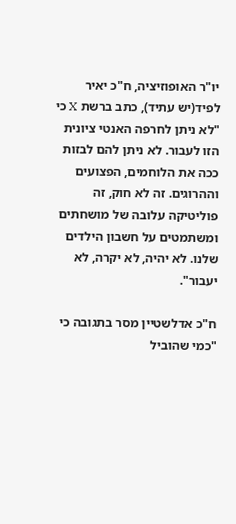יו"ר האופוזיציה, ח"כ יאיר לפיד(יש עתיד), כתב ברשת X כי "לא ניתן לחרפה האנטי ציונית הזו לעבור. לא ניתן להם לבזות ככה את הלוחמים, הפצועים וההרוגים. זה לא חוק, זה פוליטיקה עלובה של מושחתים ומשתמטים על חשבון הילדים שלנו. לא יהיה, לא יקרה, לא יעבור".

ח"כ אדלשטיין מסר בתגובה כי "כמי שהוביל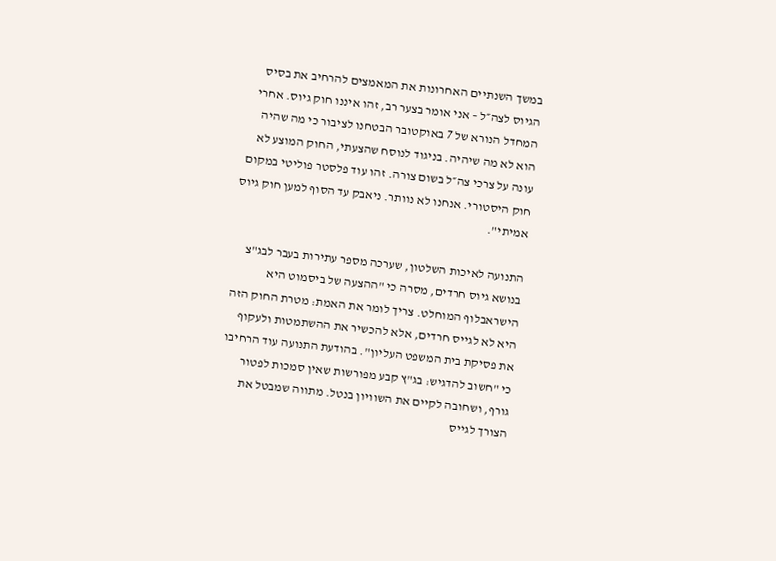במשך השנתיים האחרונות את המאמצים להרחיב את בסיס הגיוס לצה״ל – אני אומר בצער רב, זהו איננו חוק גיוס. אחרי המחדל הנורא של 7 באוקטובר הבטחנו לציבור כי מה שהיה הוא לא מה שיהיה. בניגוד לנוסח שהצעתי, החוק המוצע לא עונה על צרכי צה״ל בשום צורה. זהו עוד פלסטר פוליטי במקום חוק היסטורי. אנחנו לא נוותר. ניאבק עד הסוף למען חוק גיוס אמיתי".

התנועה לאיכות השלטון, שערכה מספר עתירות בעבר לבג"צ בנושא גיוס חרדים, מסרה כי "ההצעה של ביסמוט היא הישראבלוף המוחלט. צריך לומר את האמת: מטרת החוק הזה היא לא לגייס חרדים, אלא להכשיר את ההשתמטות ולעקוף את פסיקת בית המשפט העליון". בהודעת התנועה עוד הרחיבו כי "חשוב להדגיש: בג"ץ קבע מפורשות שאין סמכות לפטור גורף, ושחובה לקיים את השוויון בנטל. מתווה שמבטל את הצורך לגייס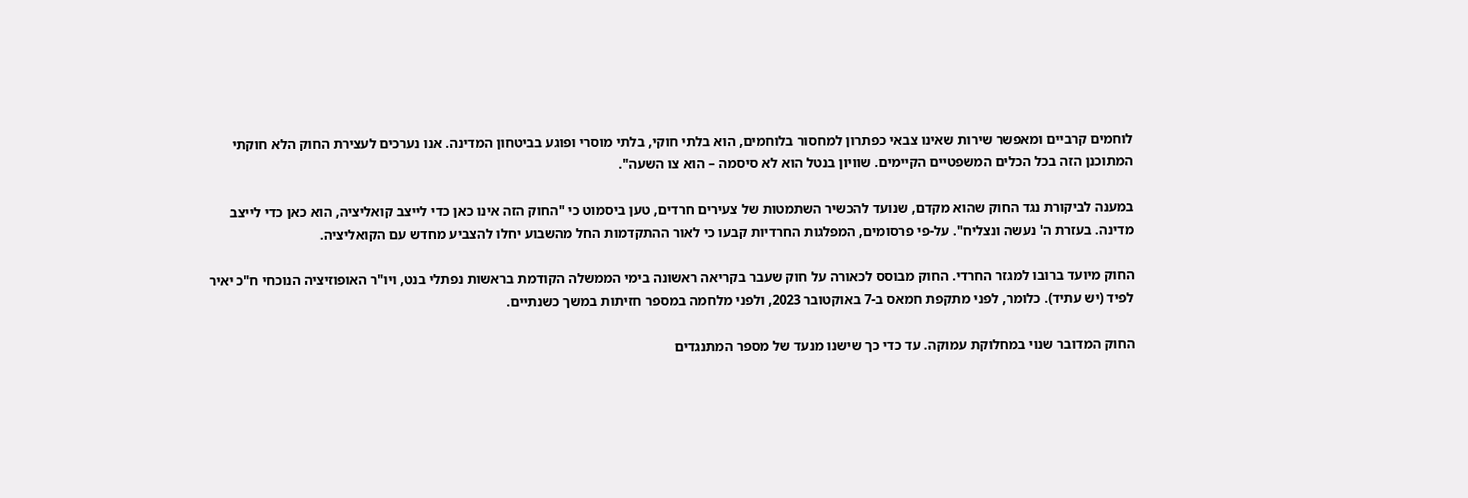לוחמים קרביים ומאפשר שירות שאינו צבאי כפתרון למחסור בלוחמים, הוא בלתי חוקי, בלתי מוסרי ופוגע בביטחון המדינה. אנו נערכים לעצירת החוק הלא חוקתי המתוכנן הזה בכל הכלים המשפטיים הקיימים. שוויון בנטל הוא לא סיסמה – הוא צו השעה".

במענה לביקורת נגד החוק שהוא מקדם, שנועד להכשיר השתמטות של צעירים חרדים, טען ביסמוט כי "החוק הזה אינו כאן כדי לייצב קואליציה, הוא כאן כדי לייצב מדינה. בעזרת ה' נעשה ונצליח". על-פי פרסומים, המפלגות החרדיות קבעו כי לאור ההתקדמות החל מהשבוע יחלו להצביע מחדש עם הקואליציה.

החוק מיועד ברובו למגזר החרדי. החוק מבוסס לכאורה על חוק שעבר בקריאה ראשונה בימי הממשלה הקודמת בראשות נפתלי בנט, ויו"ר האופוזיציה הנוכחי ח"כ יאיר לפיד (יש עתיד). כלומר, לפני מתקפת חמאס ב-7 באוקטובר 2023, ולפני מלחמה במספר חזיתות במשך כשנתיים.

החוק המדובר שנוי במחלוקת עמוקה. עד כדי כך שישנו מנעד של מספר המתנגדים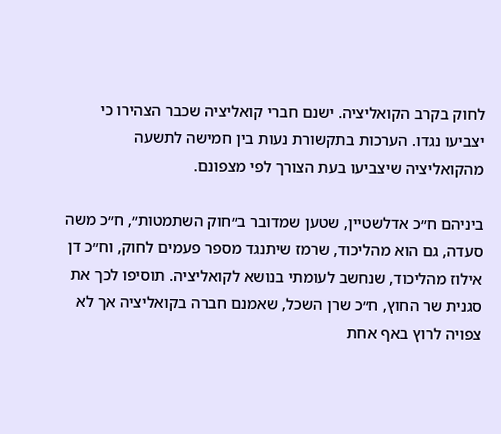לחוק בקרב הקואליציה. ישנם חברי קואליציה שכבר הצהירו כי יצביעו נגדו. הערכות בתקשורת נעות בין חמישה לתשעה מהקואליציה שיצביעו בעת הצורך לפי מצפונם.

ביניהם ח״כ אדלשטיין, שטען שמדובר ב״חוק השתמטות״, ח״כ משה סעדה, גם הוא מהליכוד, שרמז שיתנגד מספר פעמים לחוק, וח״כ דן אילוז מהליכוד, שנחשב לעומתי בנושא לקואליציה. תוסיפו לכך את סגנית שר החוץ, ח״כ שרן השכל, שאמנם חברה בקואליציה אך לא צפויה לרוץ באף אחת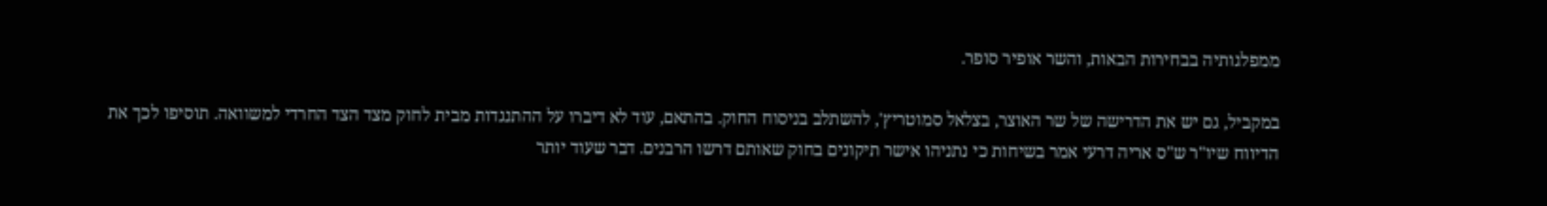ממפלגותיה בבחירות הבאות, והשר אופיר סופר.

במקביל, גם יש את הדרישה של שר האוצר, בצלאל סמוטריץ', להשתלב בניסוח החוק. בהתאם, עוד לא דיברו על ההתנגדות מבית לחוק מצד הצד החרדי למשוואה. תוסיפו לכך את הדיווח שיו"ר ש"ס אריה דרעי אמר בשיחות כי נתניהו אישר תיקונים בחוק שאותם דרשו הרבנים. דבר שעוד יותר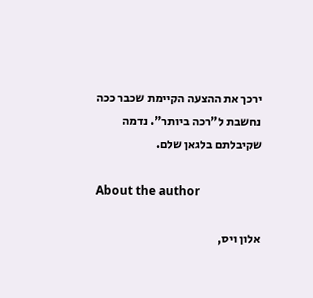ירכך את ההצעה הקיימת שכבר ככה נחשבת ל"רכה ביותר". נדמה שקיבלתם בלגאן שלם.

About the author

אלון ויס,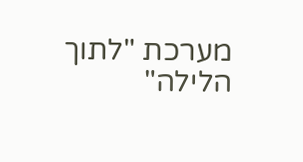מערכת "לתוך הלילה"